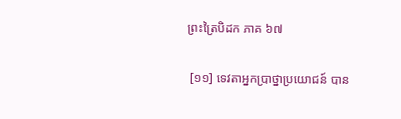ព្រះត្រៃបិដក ភាគ ៦៧

 [១១] ទេវតាអ្នកប្រាថ្នាប្រយោជន៍ បាន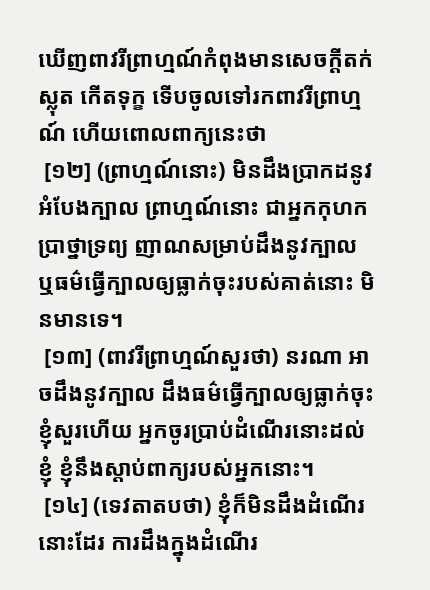ឃើញពាវរីព្រាហ្មណ៍កំពុងមានសេចក្តីតក់ស្លុត កើតទុក្ខ ទើបចូលទៅរកពាវរីព្រាហ្មណ៍ ហើយពោលពាក្យនេះថា
 [១២] (ព្រាហ្មណ៍នោះ) មិនដឹងប្រាកដនូវអំបែងក្បាល ព្រាហ្មណ៍នោះ ជាអ្នកកុហក ប្រាថ្នាទ្រព្យ ញាណសម្រាប់ដឹងនូវក្បាល ឬធម៌ធើ្វក្បាលឲ្យធ្លាក់ចុះរបស់គាត់នោះ មិនមានទេ។
 [១៣] (ពាវរីព្រាហ្មណ៍សួរថា) នរណា អាចដឹងនូវក្បាល ដឹងធម៌ធើ្វក្បាលឲ្យធ្លាក់ចុះ ខ្ញុំសួរហើយ អ្នកចូរប្រាប់ដំណើរនោះដល់ខ្ញុំ ខ្ញុំនឹងស្តាប់ពាក្យរបស់អ្នកនោះ។
 [១៤] (ទេវតាតបថា) ខ្ញុំក៏មិនដឹងដំណើរនោះដែរ ការដឹងក្នុងដំណើរ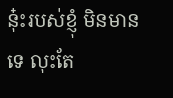នុ៎ះរបស់ខ្ញុំ មិនមានទេ លុះតែ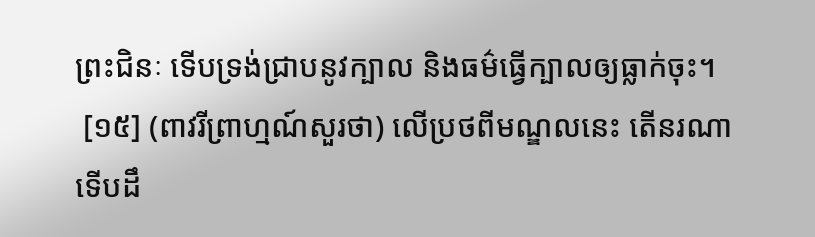ព្រះជិនៈ ទើបទ្រង់ជ្រាបនូវក្បាល និងធម៌ធើ្វក្បាលឲ្យធ្លាក់ចុះ។
 [១៥] (ពាវរីព្រាហ្មណ៍សួរថា) លើប្រថពីមណ្ឌលនេះ តើនរណា ទើបដឹ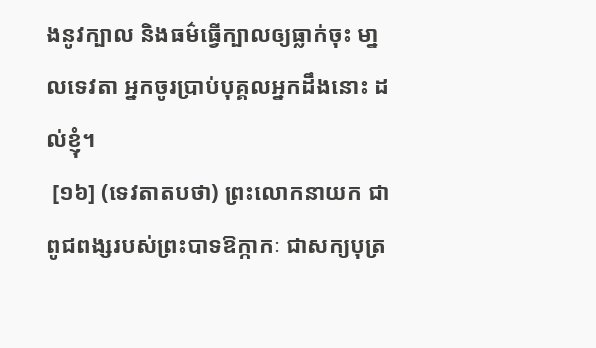ងនូវក្បាល និងធម៌ធើ្វក្បាលឲ្យធ្លាក់ចុះ មា្នលទេវតា អ្នកចូរប្រាប់បុគ្គលអ្នកដឹងនោះ ដល់ខ្ញុំ។
 [១៦] (ទេវតាតបថា) ព្រះលោកនាយក ជាពូជពង្សរបស់ព្រះបាទឱក្កាកៈ ជាសក្យបុត្រ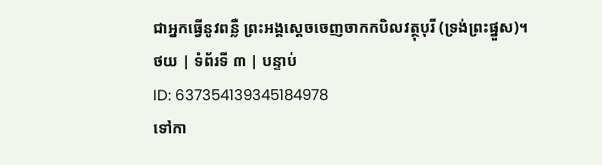ជាអ្នកធើ្វនូវពន្លឺ ព្រះអង្គសេ្តចចេញចាកកបិលវត្ថុបុរី (ទ្រង់ព្រះផ្នួស)។
ថយ | ទំព័រទី ៣ | បន្ទាប់
ID: 637354139345184978
ទៅកា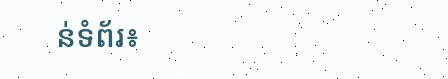ន់ទំព័រ៖